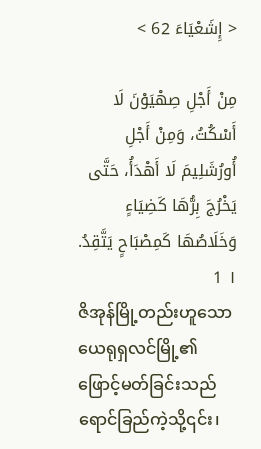< إِشَعْيَاءَ 62 >

مِنْ أَجْلِ صِهْيَوْنَ لَا أَسْكُتُ، وَمِنْ أَجْلِ أُورُشَلِيمَ لَا أَهْدَأُ، حَتَّى يَخْرُجَ بِرُّهَا كَضِيَاءٍ وَخَلَاصُهَا كَمِصْبَاحٍ يَتَّقِدُ. ١ 1
ဇိအုန်မြို့တည်းဟူသော ယေရုရှလင်မြို့၏ ဖြောင့်မတ်ခြင်းသည် ရောင်ခြည်ကဲ့သို့၎င်း၊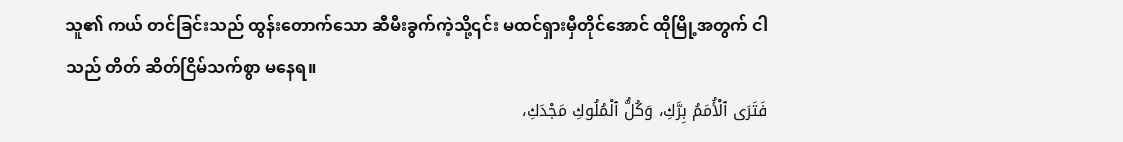သူ၏ ကယ် တင်ခြင်းသည် ထွန်းတောက်သော ဆီမီးခွက်ကဲ့သို့၎င်း မထင်ရှားမှီတိုင်အောင် ထိုမြို့အတွက် ငါသည် တိတ် ဆိတ်ငြိမ်သက်စွာ မနေရ။
فَتَرَى ٱلْأُمَمُ بِرَّكِ، وَكُلُّ ٱلْمُلُوكِ مَجْدَكِ،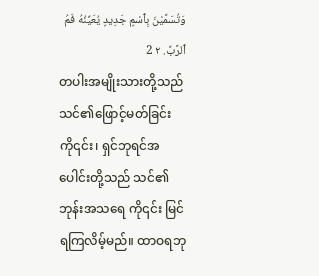وَتُسَمَّيْنَ بِٱسْمٍ جَدِيدٍ يُعَيِّنُهُ فَمُ ٱلرَّبِّ. ٢ 2
တပါးအမျိုးသားတို့သည် သင်၏ဖြောင့်မတ်ခြင်း ကို၎င်း၊ ရှင်ဘုရင်အပေါင်းတို့သည် သင်၏ ဘုန်းအသရေ ကို၎င်း မြင်ရကြလိမ့်မည်။ ထာဝရဘု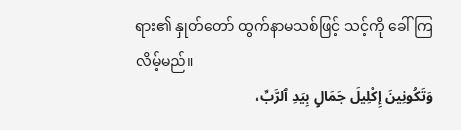ရား၏ နှုတ်တော် ထွက်နာမသစ်ဖြင့် သင့်ကို ခေါ်ကြလိမ့်မည်။
وَتَكُونِينَ إِكْلِيلَ جَمَالٍ بِيَدِ ٱلرَّبِّ،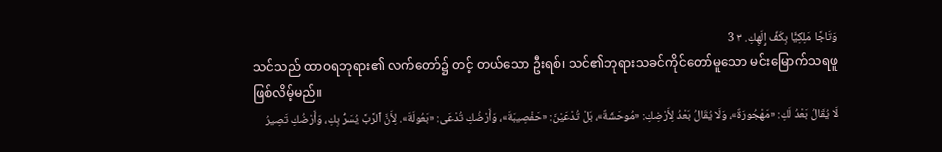وَتَاجًا مَلِكِيًّا بِكَفِّ إِلَهِكِ. ٣ 3
သင်သည် ထာဝရဘုရား၏ လက်တော်၌ တင့် တယ်သော ဦးရစ်၊ သင်၏ဘုရားသခင်ကိုင်တော်မူသော မင်းမြောက်သရဖူ ဖြစ်လိမ့်မည်။
لَا يُقَالُ بَعْدُ لَكِ: «مَهْجُورَةٌ»، وَلَا يُقَالُ بَعْدُ لِأَرْضِكِ: «مُوحَشَةٌ»، بَلْ تُدْعَيْنَ: «حَفْصِيبَةَ»، وَأَرْضُكِ تُدْعَى: «بَعُولَةَ». لِأَنَّ ٱلرَّبَّ يُسَرُّ بِكِ، وَأَرْضُكِ تَصِيرُ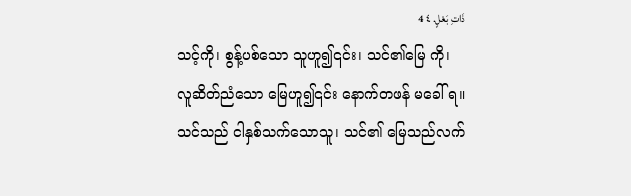ذَاتِ بَعْلٍ. ٤ 4
သင့်ကို၊ စွန့်ပစ်သော သူဟူ၍၎င်း၊ သင်၏မြေ ကို၊ လူဆိတ်ညံသော မြေဟူ၍၎င်း နောက်တဖန် မခေါ် ရ။ သင်သည် ငါနှစ်သက်သောသူ၊ သင်၏ မြေသည်လက်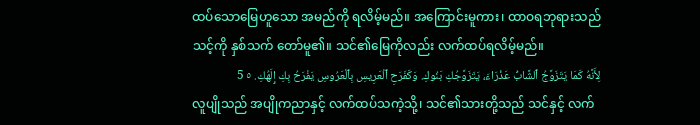ထပ်သောမြေဟူသော အမည်ကို ရလိမ့်မည်။ အကြောင်းမူကား၊ ထာဝရဘုရားသည် သင့်ကို နှစ်သက် တော်မူ၏။ သင်၏မြေကိုလည်း လက်ထပ်ရလိမ့်မည်။
لِأَنَّهُ كَمَا يَتَزَوَّجُ ٱلشَّابُّ عَذْرَاءَ، يَتَزَوَّجُكِ بَنُوكِ. وَكَفَرَحِ ٱلْعَرِيسِ بِٱلْعَرُوسِ يَفْرَحُ بِكِ إِلَهُكِ. ٥ 5
လူပျိုသည် အပျိုကညာနှင့် လက်ထပ်သကဲ့သို့၊ သင်၏သားတို့သည် သင်နှင့် လက်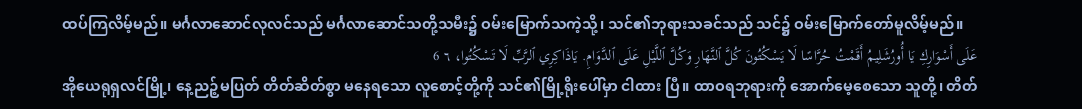ထပ်ကြလိမ့်မည်။ မင်္ဂလာဆောင်လုလင်သည် မင်္ဂလာဆောင်သတို့သမီး၌ ဝမ်းမြောက်သကဲ့သို့၊ သင်၏ဘုရားသခင်သည် သင်၌ ဝမ်းမြောက်တော်မူလိမ့်မည်။
عَلَى أَسْوَارِكِ يَا أُورُشَلِيمُ أَقَمْتُ حُرَّاسًا لَا يَسْكُتُونَ كُلَّ ٱلنَّهَارِ وَكُلَّ ٱللَّيْلِ عَلَى ٱلدَّوَامِ. يَاذَاكِرِي ٱلرَّبِّ لَا تَسْكُتُوا، ٦ 6
အိုယေရုရှလင်မြို့၊ နေ့ညဉ့်မပြတ် တိတ်ဆိတ်စွာ မနေရသော လူစောင့်တို့ကို သင်၏မြို့ရိုးပေါ်မှာ ငါထား ပြီ။ ထာဝရဘုရားကို အောက်မေ့စေသော သူတို့၊ တိတ်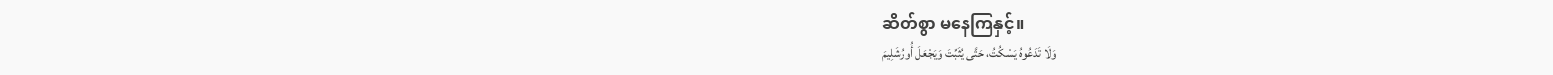ဆိတ်စွာ မနေကြနှင့်။
وَلَا تَدَعُوهُ يَسْكُتُ، حَتَّى يُثَبِّتَ وَيَجْعَلَ أُورُشَلِيمَ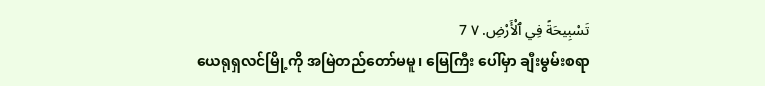تَسْبِيحَةً فِي ٱلْأَرْضِ. ٧ 7
ယေရုရှလင်မြို့ကို အမြဲတည်တော်မမူ၊ မြေကြီး ပေါ်မှာ ချီးမွမ်းစရာ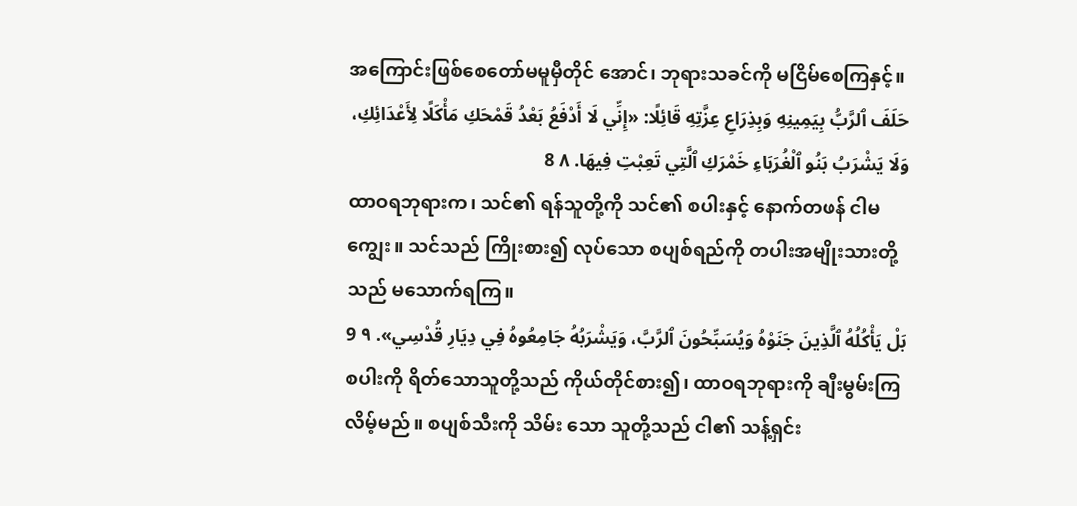အကြောင်းဖြစ်စေတော်မမူမှီတိုင် အောင်၊ ဘုရားသခင်ကို မငြိမ်စေကြနှင့်။
حَلَفَ ٱلرَّبُّ بِيَمِينِهِ وَبِذِرَاعِ عِزَّتِهِ قَائِلًا: «إِنِّي لَا أَدْفَعُ بَعْدُ قَمْحَكِ مَأْكَلًا لِأَعْدَائِكِ، وَلَا يَشْرَبُ بَنُو ٱلْغُرَبَاءِ خَمْرَكِ ٱلَّتِي تَعِبْتِ فِيهَا. ٨ 8
ထာဝရဘုရားက၊ သင်၏ ရန်သူတို့ကို သင်၏ စပါးနှင့် နောက်တဖန် ငါမကျွေး။ သင်သည် ကြိုးစား၍ လုပ်သော စပျစ်ရည်ကို တပါးအမျိုးသားတို့သည် မသောက်ရကြ။
بَلْ يَأْكُلُهُ ٱلَّذِينَ جَنَوْهُ وَيُسَبِّحُونَ ٱلرَّبَّ، وَيَشْرَبُهُ جَامِعُوهُ فِي دِيَارِ قُدْسِي». ٩ 9
စပါးကို ရိတ်သောသူတို့သည် ကိုယ်တိုင်စား၍၊ ထာဝရဘုရားကို ချီးမွမ်းကြလိမ့်မည်။ စပျစ်သီးကို သိမ်း သော သူတို့သည် ငါ၏ သန့်ရှင်း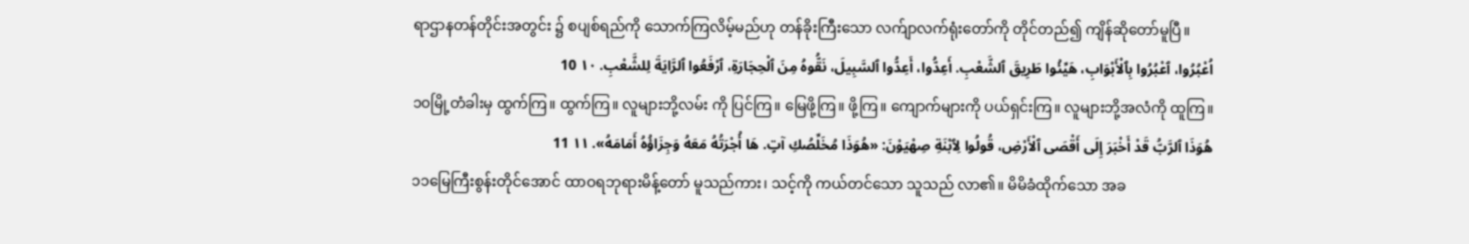ရာဌာနတန်တိုင်းအတွင်း ၌ စပျစ်ရည်ကို သောက်ကြလိမ့်မည်ဟု တန်ခိုးကြီးသော လက်ျာလက်ရုံးတော်ကို တိုင်တည်၍ ကျိန်ဆိုတော်မူပြီ။
اُعْبُرُوا، ٱعْبُرُوا بِٱلْأَبْوَابِ، هَيِّئُوا طَرِيقَ ٱلشَّعْبِ. أَعِدُّوا، أَعِدُّوا ٱلسَّبِيلَ، نَقُّوهُ مِنَ ٱلْحِجَارَةِ، ٱرْفَعُوا ٱلرَّايَةَ لِلشَّعْبِ. ١٠ 10
၁၀မြို့တံခါးမှ ထွက်ကြ။ ထွက်ကြ။ လူများဘို့လမ်း ကို ပြင်ကြ။ မြေဖို့ကြ။ ဖို့ကြ။ ကျောက်များကို ပယ်ရှင်းကြ။ လူများဘို့အလံကို ထူကြ။
هُوَذَا ٱلرَّبُّ قَدْ أَخْبَرَ إِلَى أَقْصَى ٱلْأَرْضِ، قُولُوا لِٱبْنَةِ صِهْيَوْنَ: «هُوَذَا مُخَلِّصُكِ آتٍ. هَا أُجْرَتُهُ مَعَهُ وَجِزَاؤُهُ أَمَامَهُ». ١١ 11
၁၁မြေကြီးစွန်းတိုင်အောင် ထာဝရဘုရားမိန့်တော် မူသည်ကား၊ သင့်ကို ကယ်တင်သော သူသည် လာ၏။ မိမိခံထိုက်သော အခ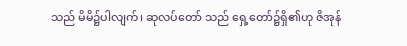သည် မိမိ၌ပါလျက်၊ ဆုလပ်တော် သည် ရှေ့တော်၌ရှိ၏ဟု ဇိအုန်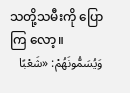သတို့သမီးကို ပြောကြ လော့။
وَيُسَمُّونَهُمْ: «شَعْبًا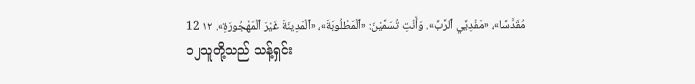مُقَدَّسًا»، «مَفْدِيِّي ٱلرَّبِّ». وَأَنْتِ تُسَمَّيْنَ: «ٱلْمَطْلُوبَةَ»، «ٱلْمَدِينَةَ غَيْرَ ٱلْمَهْجُورَةِ». ١٢ 12
၁၂သူတို့သည် သန့်ရှင်း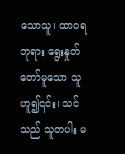သောသူ၊ ထာဝရဘုရား ရွေးနှုတ်တော်မူသော သူဟူ၍၎င်း၊ သင်သည် သူတပါး မ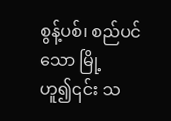စွန့်ပစ်၊ စည်ပင်သော မြို့ဟူ၍၎င်း သ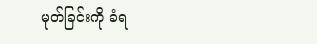မုတ်ခြင်းကို ခံရ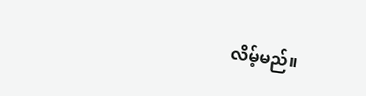လိမ့်မည်။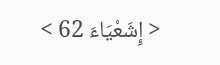< إِشَعْيَاءَ 62 >